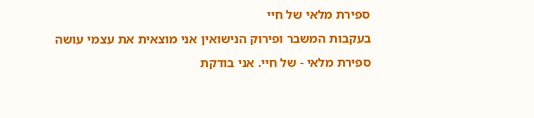ספירת מלאי של חיי
בעקבות המשבר ופירוק הנישואין אני מוצאית את עצמי עושה ספירת מלאי - של חיי. אני בודקת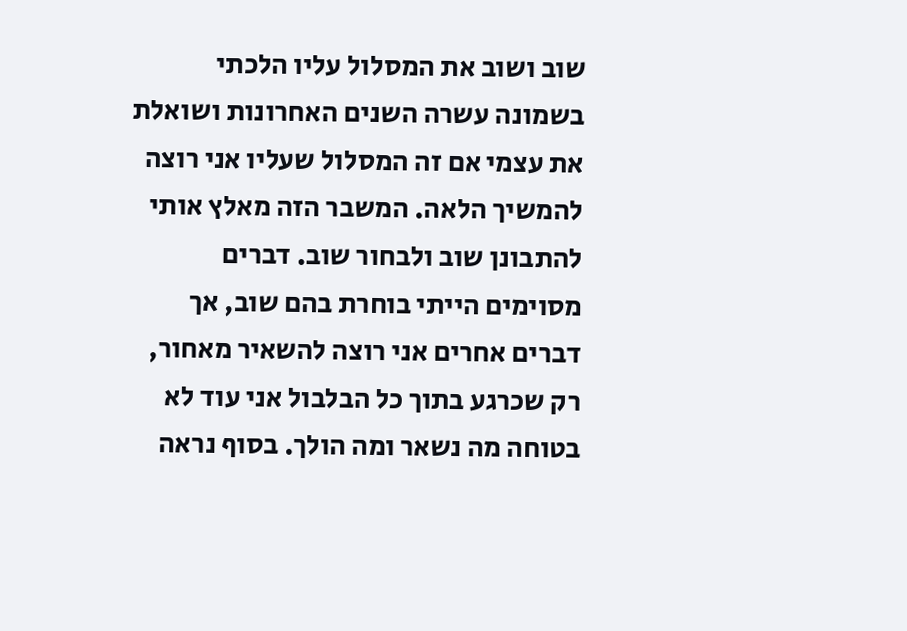שוב ושוב את המסלול עליו הלכתי בשמונה עשרה השנים האחרונות ושואלת את עצמי אם זה המסלול שעליו אני רוצה להמשיך הלאה. המשבר הזה מאלץ אותי להתבונן שוב ולבחור שוב. דברים מסוימים הייתי בוחרת בהם שוב, אך דברים אחרים אני רוצה להשאיר מאחור, רק שכרגע בתוך כל הבלבול אני עוד לא בטוחה מה נשאר ומה הולך. בסוף נראה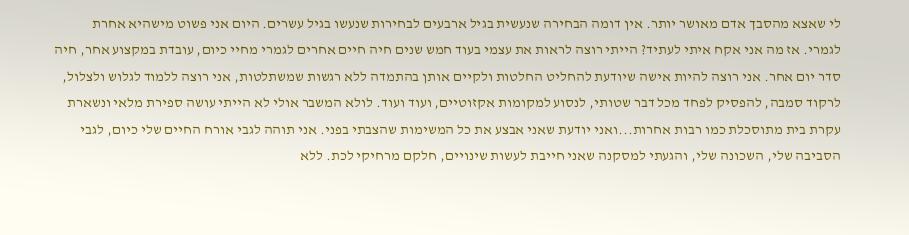לי שאצא מהסבך אדם מאושר יותר. אין דומה הבחירה שנעשית בגיל ארבעים לבחירות שנעשו בגיל עשרים. היום אני פשוט מישהיא אחרת לגמרי. אז מה אני אקח איתי לעתיד? הייתי רוצה לראות את עצמי בעוד חמש שנים חיה חיים אחרים לגמרי מחיי כיום, עובדת במקצוע אחר, חיה סדר יום אחר. אני רוצה להיות אישה שיודעת להחליט החלטות ולקיים אותן בהתמדה ללא רגשות שמשתלטות, אני רוצה ללמוד לגלוש ולצלול, לרקוד סמבה, להפסיק לפחד מכל דבר שטותי, לנסוע למקומות אקזוטיים, ועוד ועוד. לולא המשבר אולי לא הייתי עושה ספירת מלאי ונשארת עקרת בית מתוסכלת כמו רבות אחרות...ואני יודעת שאני אבצע את כל המשימות שהצבתי בפני. אני תוהה לגבי אורח החיים שלי כיום, לגבי הסביבה שלי, השכונה שלי, והגעתי למסקנה שאני חייבת לעשות שינויים, חלקם מרחיקי לכת. ללא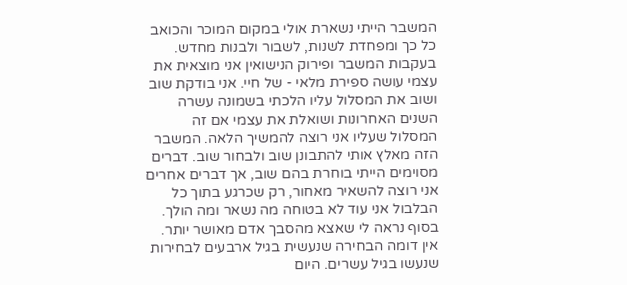המשבר הייתי נשארת אולי במקום המוכר והכואב כל כך ומפחדת לשנות, לשבור ולבנות מחדש.
בעקבות המשבר ופירוק הנישואין אני מוצאית את עצמי עושה ספירת מלאי - של חיי. אני בודקת שוב ושוב את המסלול עליו הלכתי בשמונה עשרה השנים האחרונות ושואלת את עצמי אם זה המסלול שעליו אני רוצה להמשיך הלאה. המשבר הזה מאלץ אותי להתבונן שוב ולבחור שוב. דברים מסוימים הייתי בוחרת בהם שוב, אך דברים אחרים אני רוצה להשאיר מאחור, רק שכרגע בתוך כל הבלבול אני עוד לא בטוחה מה נשאר ומה הולך. בסוף נראה לי שאצא מהסבך אדם מאושר יותר. אין דומה הבחירה שנעשית בגיל ארבעים לבחירות שנעשו בגיל עשרים. היום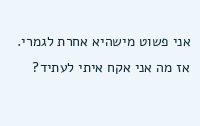אני פשוט מישהיא אחרת לגמרי. אז מה אני אקח איתי לעתיד?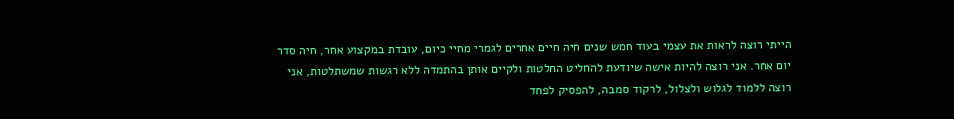הייתי רוצה לראות את עצמי בעוד חמש שנים חיה חיים אחרים לגמרי מחיי כיום, עובדת במקצוע אחר, חיה סדר יום אחר. אני רוצה להיות אישה שיודעת להחליט החלטות ולקיים אותן בהתמדה ללא רגשות שמשתלטות, אני רוצה ללמוד לגלוש ולצלול, לרקוד סמבה, להפסיק לפחד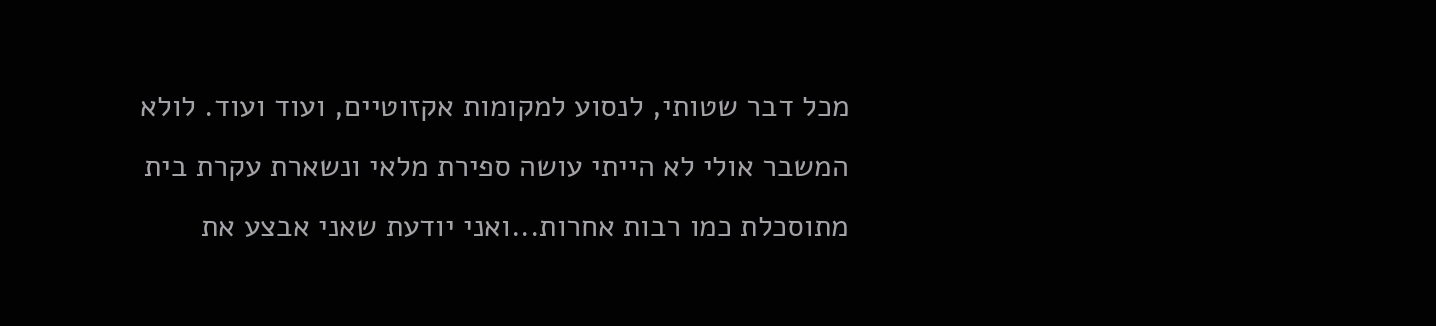מכל דבר שטותי, לנסוע למקומות אקזוטיים, ועוד ועוד. לולא המשבר אולי לא הייתי עושה ספירת מלאי ונשארת עקרת בית מתוסכלת כמו רבות אחרות...ואני יודעת שאני אבצע את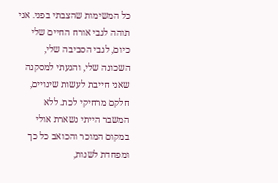כל המשימות שהצבתי בפני. אני תוהה לגבי אורח החיים שלי כיום, לגבי הסביבה שלי, השכונה שלי, והגעתי למסקנה שאני חייבת לעשות שינויים, חלקם מרחיקי לכת. ללא המשבר הייתי נשארת אולי במקום המוכר והכואב כל כך ומפחדת לשנות,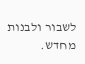לשבור ולבנות מחדש.